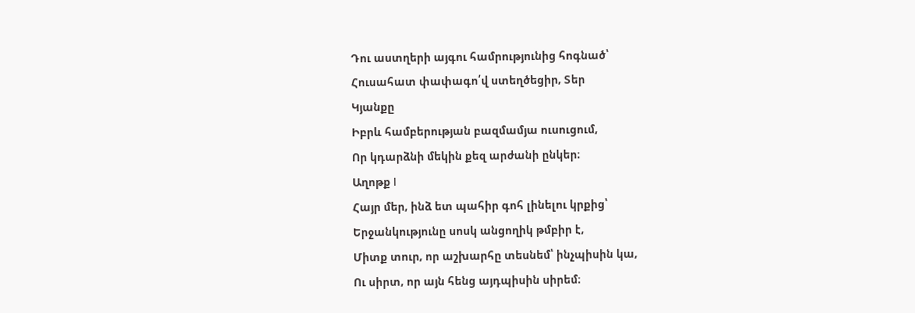Դու աստղերի այգու համրությունից հոգնած՝
Հուսահատ փափագո՛վ ստեղծեցիր, Տեր
Կյանքը
Իբրև համբերության բազմամյա ուսուցում,
Որ կդարձնի մեկին քեզ արժանի ընկեր։
Աղոթք I
Հայր մեր, ինձ ետ պահիր գոհ լինելու կրքից՝
Երջանկությունը սոսկ անցողիկ թմբիր է,
Միտք տուր, որ աշխարհը տեսնեմ՝ ինչպիսին կա,
Ու սիրտ, որ այն հենց այդպիսին սիրեմ։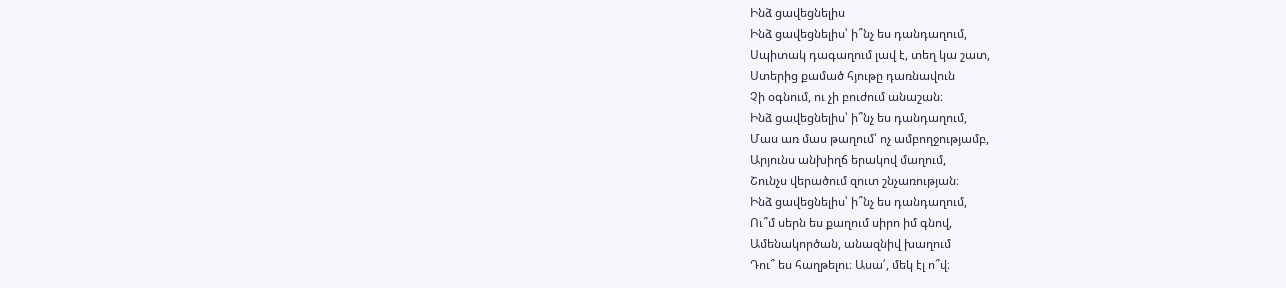Ինձ ցավեցնելիս
Ինձ ցավեցնելիս՝ ի՞նչ ես դանդաղում,
Սպիտակ դագաղում լավ է, տեղ կա շատ,
Ստերից քամած հյութը դառնավուն
Չի օգնում, ու չի բուժում անաշան։
Ինձ ցավեցնելիս՝ ի՞նչ ես դանդաղում,
Մաս առ մաս թաղում՝ ոչ ամբողջությամբ,
Արյունս անխիղճ երակով մաղում,
Շունչս վերածում զուտ շնչառության։
Ինձ ցավեցնելիս՝ ի՞նչ ես դանդաղում,
Ու՞մ սերն ես քաղում սիրո իմ գնով,
Ամենակործան, անազնիվ խաղում
Դու՞ ես հաղթելու։ Ասա՛, մեկ էլ ո՞վ։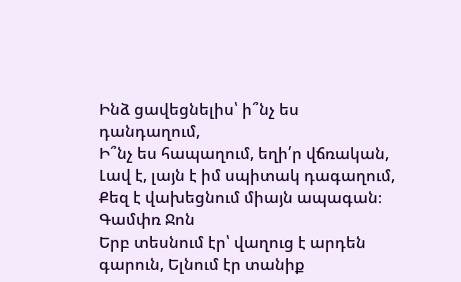Ինձ ցավեցնելիս՝ ի՞նչ ես դանդաղում,
Ի՞նչ ես հապաղում, եղի՛ր վճռական,
Լավ է, լայն է իմ սպիտակ դագաղում,
Քեզ է վախեցնում միայն ապագան։
Գամփռ Ջոն
Երբ տեսնում էր՝ վաղուց է արդեն գարուն, Ելնում էր տանիք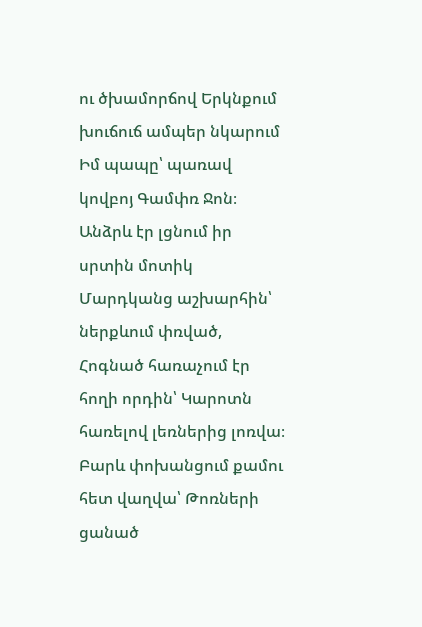ու ծխամորճով Երկնքում խուճուճ ամպեր նկարում Իմ պապը՝ պառավ կովբոյ Գամփռ Ջոն։ Անձրև էր լցնում իր սրտին մոտիկ Մարդկանց աշխարհին՝ ներքևում փռված, Հոգնած հառաչում էր հողի որդին՝ Կարոտն հառելով լեռներից լոռվա։ Բարև փոխանցում քամու հետ վաղվա՝ Թոռների ցանած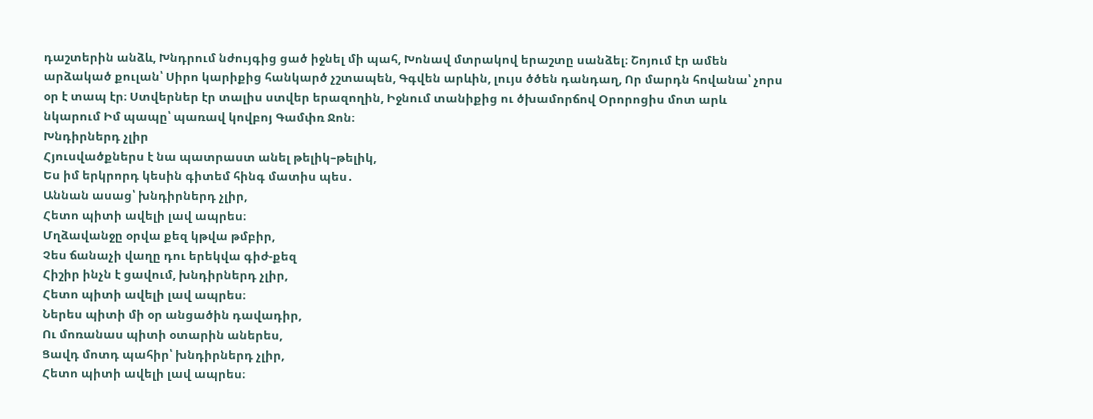դաշտերին անձև, Խնդրում նժույգից ցած իջնել մի պահ, Խոնավ մտրակով երաշտը սանձել։ Շոյում էր ամեն արձակած քուլան՝ Սիրո կարիքից հանկարծ չշտապեն, Գգվեն արևին, լույս ծծեն դանդաղ, Որ մարդն հովանա՝ չորս օր է տապ էր։ Ստվերներ էր տալիս ստվեր երազողին, Իջնում տանիքից ու ծխամորճով Օրորոցիս մոտ արև նկարում Իմ պապը՝ պառավ կովբոյ Գամփռ Ջոն։
Խնդիրներդ չլիր
Հյուսվածքներս է նա պատրաստ անել թելիկ–թելիկ,
Ես իմ երկրորդ կեսին գիտեմ հինգ մատիս պես․
Աննան ասաց՝ խնդիրներդ չլիր,
Հետո պիտի ավելի լավ ապրես։
Մղձավանջը օրվա քեզ կթվա թմբիր,
Չես ճանաչի վաղը դու երեկվա գիժ-քեզ
Հիշիր ինչն է ցավում, խնդիրներդ չլիր,
Հետո պիտի ավելի լավ ապրես։
Ներես պիտի մի օր անցածին դավադիր,
Ու մոռանաս պիտի օտարին աներես,
Ցավդ մոտդ պահիր՝ խնդիրներդ չլիր,
Հետո պիտի ավելի լավ ապրես։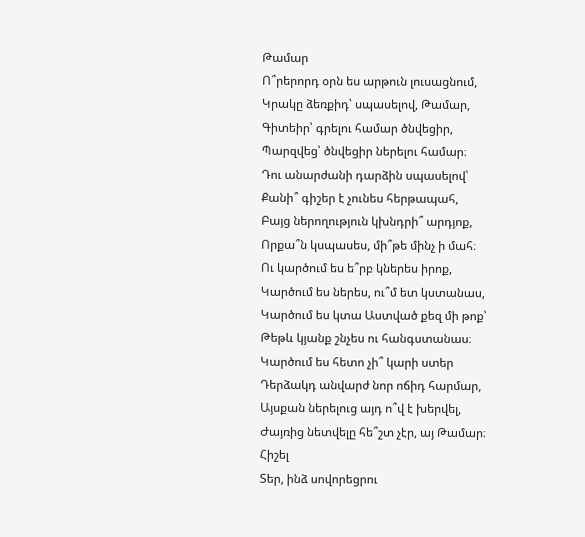Թամար
Ո՞րերորդ օրն ես արթուն լուսացնում,
Կրակը ձեռքիդ՝ սպասելով, Թամար,
Գիտեիր՝ գրելու համար ծնվեցիր,
Պարզվեց՝ ծնվեցիր ներելու համար։
Դու անարժանի դարձին սպասելով՝
Քանի՞ գիշեր է չունես հերթապահ,
Բայց ներողություն կխնդրի՞ արդյոք,
Որքա՞ն կսպասես, մի՞թե մինչ ի մահ։
Ու կարծում ես ե՞րբ կներես իրոք,
Կարծում ես ներես, ու՞մ ետ կստանաս,
Կարծում ես կտա Աստված քեզ մի թոք՝
Թեթև կյանք շնչես ու հանգստանաս։
Կարծում ես հետո չի՞ կարի ստեր
Դերձակդ անվարժ նոր ոճիդ հարմար,
Այսքան ներելուց այդ ո՞վ է խերվել,
Ժայռից նետվելը հե՞շտ չէր, այ Թամար։
Հիշել
Տեր, ինձ սովորեցրու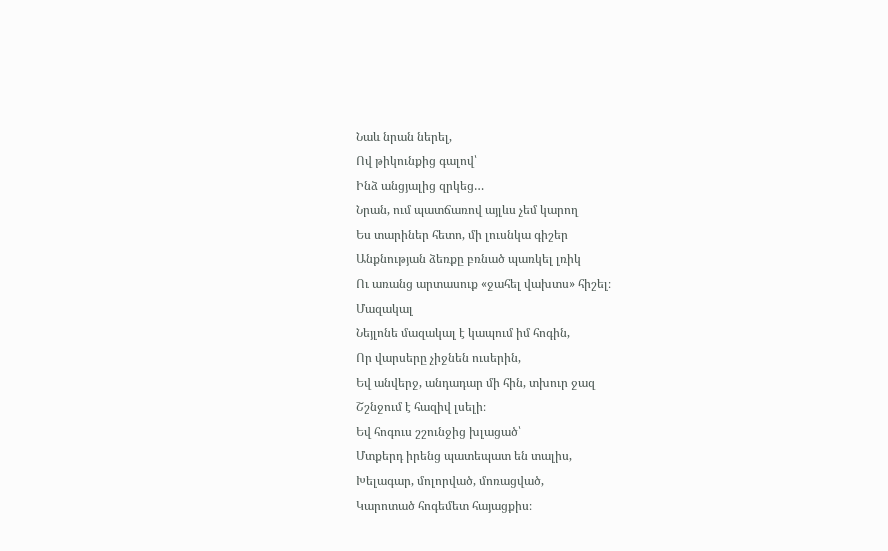Նաև նրան ներել,
Ով թիկունքից գալով՝
Ինձ անցյալից զրկեց…
Նրան, ում պատճառով այլևս չեմ կարող
Ես տարիներ հետո, մի լուսնկա գիշեր
Անքնության ձեռքը բռնած պառկել լռիկ
Ու առանց արտասուք «ջահել վախտս» հիշել։
Մազակալ
Նեյլոնե մազակալ է կապում իմ հոգին,
Որ վարսերը չիջնեն ուսերին,
Եվ անվերջ, անդադար մի հին, տխուր ջազ
Շշնջում է հազիվ լսելի։
Եվ հոգուս շշունջից խլացած՝
Մտքերդ իրենց պատեպատ են տալիս,
Խելագար, մոլորված, մոռացված,
Կարոտած հոգեմետ հայացքիս։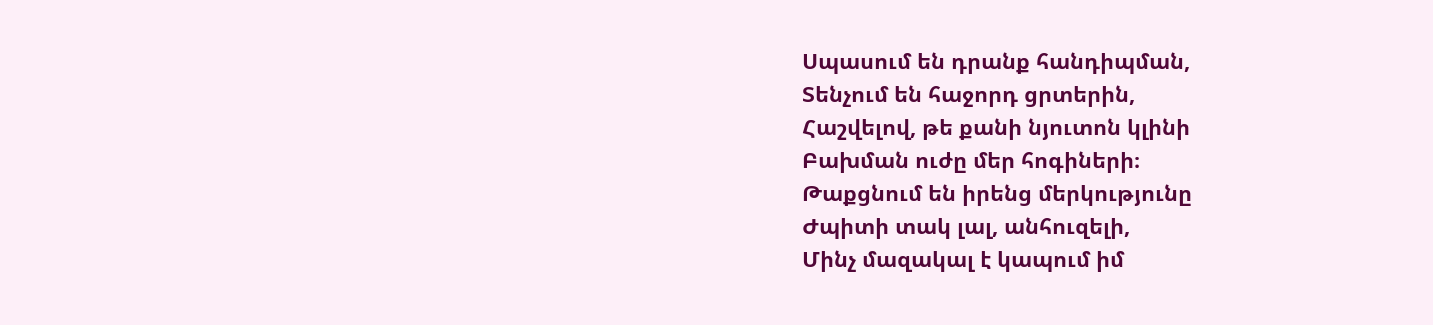Սպասում են դրանք հանդիպման,
Տենչում են հաջորդ ցրտերին,
Հաշվելով, թե քանի նյուտոն կլինի
Բախման ուժը մեր հոգիների։
Թաքցնում են իրենց մերկությունը
Ժպիտի տակ լալ, անհուզելի,
Մինչ մազակալ է կապում իմ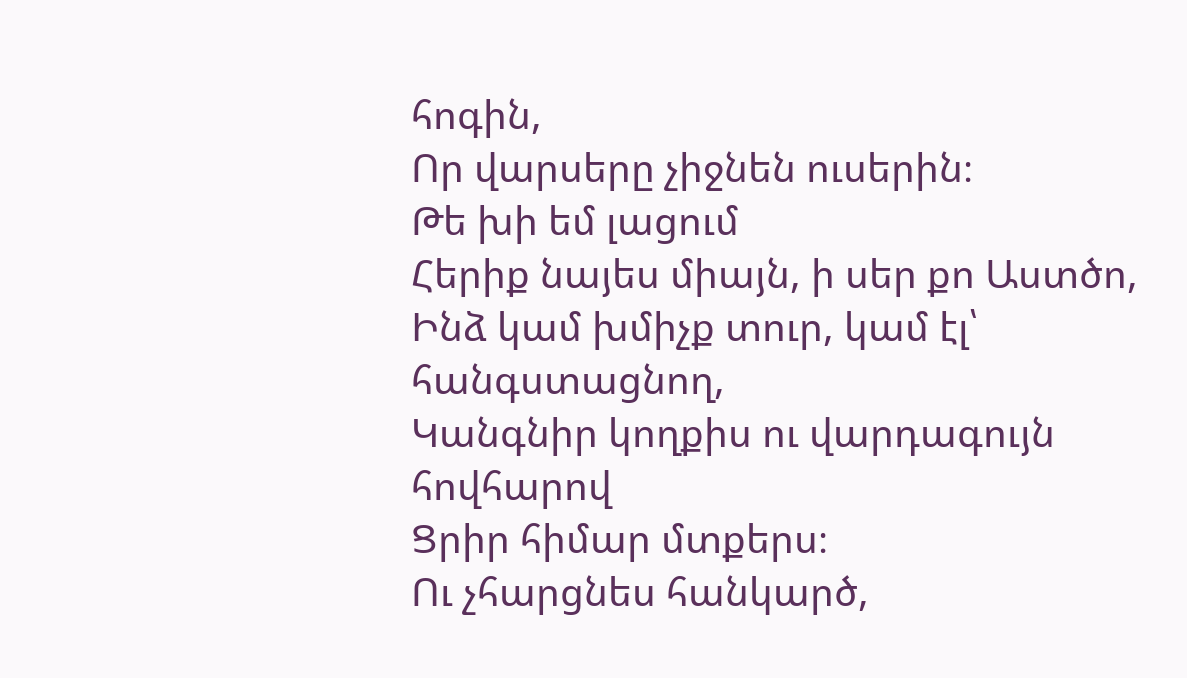հոգին,
Որ վարսերը չիջնեն ուսերին։
Թե խի եմ լացում
Հերիք նայես միայն, ի սեր քո Աստծո,
Ինձ կամ խմիչք տուր, կամ էլ՝ հանգստացնող,
Կանգնիր կողքիս ու վարդագույն հովհարով
Ցրիր հիմար մտքերս։
Ու չհարցնես հանկարծ,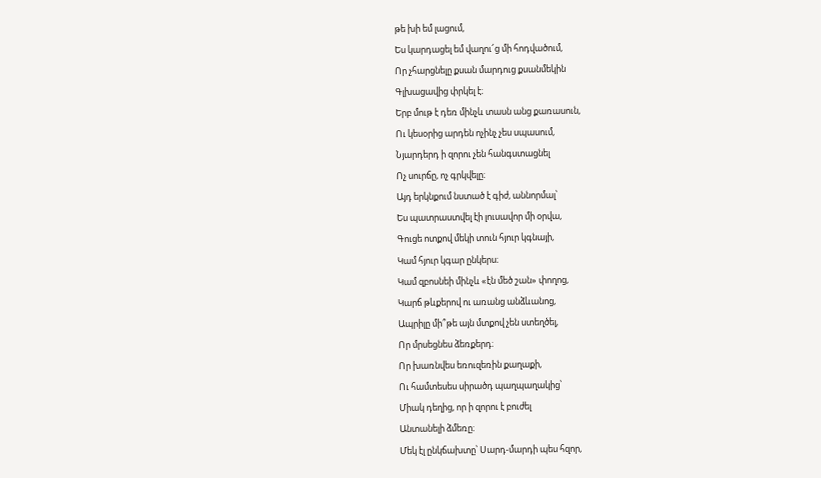թե խի եմ լացում,
Ես կարդացել եմ վաղու՜ց մի հոդվածում,
Որ չհարցնելը քսան մարդուց քսանմեկին
Գլխացավից փրկել է։
Երբ մութ է դեռ մինչև տասն անց քառասուն,
Ու կեսօրից արդեն ոչինչ չես սպասում,
Նյարդերդ ի զորու չեն հանգստացնել
Ոչ սուրճը, ոչ գրկվելը։
Այդ երկնքում նստած է գիժ, աննորմալ՝
Ես պատրաստվել էի լուսավոր մի օրվա,
Գուցե ոտքով մեկի տուն հյուր կգնայի,
Կամ հյուր կգար ընկերս։
Կամ զբոսնեի մինչև «էն մեծ շան» փողոց,
Կարճ թևքերով ու առանց անձևանոց,
Ապրիլը մի՞թե այն մտքով չեն ստեղծել,
Որ մրսեցնես ձեռքերդ։
Որ խառնվես եռուզեռին քաղաքի,
Ու համտեսես սիրածդ պաղպաղակից՝
Միակ դեղից, որ ի զորու է բուժել
Անտանելի ձմեռը։
Մեկ էլ ընկճախտը՝ Սարդ-մարդի պես հզոր,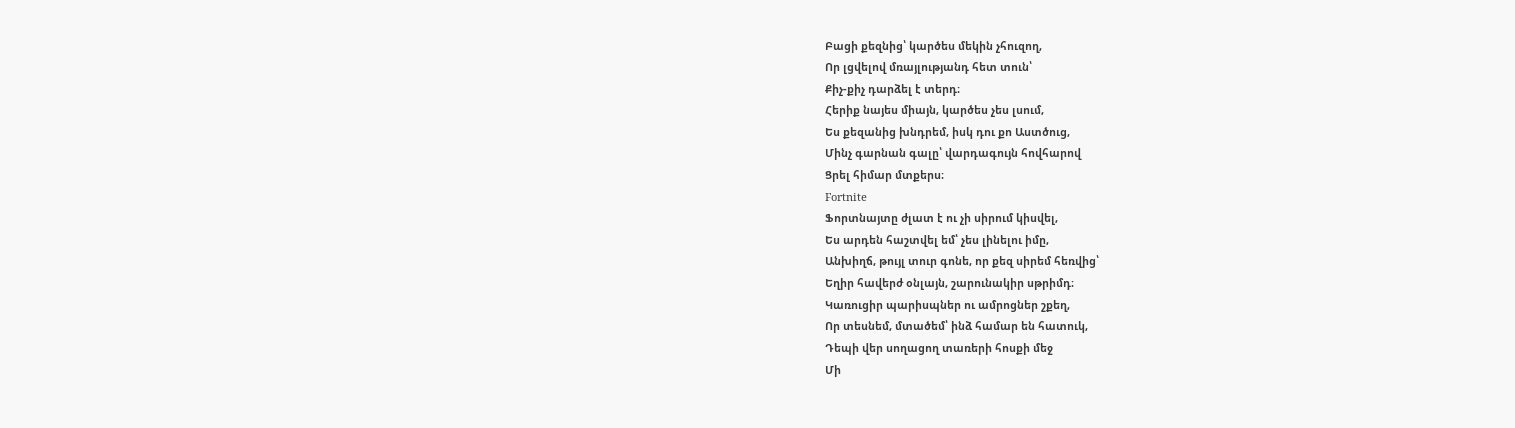Բացի քեզնից՝ կարծես մեկին չհուզող,
Որ լցվելով մռայլությանդ հետ տուն՝
Քիչ-քիչ դարձել է տերդ։
Հերիք նայես միայն, կարծես չես լսում,
Ես քեզանից խնդրեմ, իսկ դու քո Աստծուց,
Մինչ գարնան գալը՝ վարդագույն հովհարով
Ցրել հիմար մտքերս։
Fortnite
Ֆորտնայտը ժլատ է ու չի սիրում կիսվել,
Ես արդեն հաշտվել եմ՝ չես լինելու իմը,
Անխիղճ, թույլ տուր գոնե, որ քեզ սիրեմ հեռվից՝
Եղիր հավերժ օնլայն, շարունակիր սթրիմդ։
Կառուցիր պարիսպներ ու ամրոցներ շքեղ,
Որ տեսնեմ, մտածեմ՝ ինձ համար են հատուկ,
Դեպի վեր սողացող տառերի հոսքի մեջ
Մի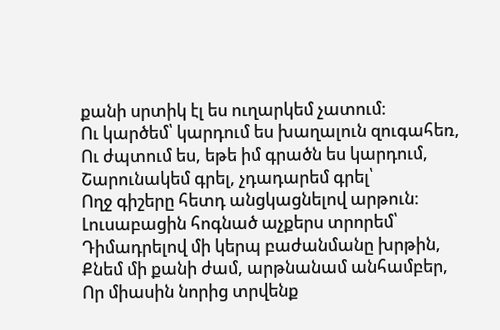քանի սրտիկ էլ ես ուղարկեմ չատում։
Ու կարծեմ՝ կարդում ես խաղալուն զուգահեռ,
Ու ժպտում ես, եթե իմ գրածն ես կարդում,
Շարունակեմ գրել, չդադարեմ գրել՝
Ողջ գիշերը հետդ անցկացնելով արթուն։
Լուսաբացին հոգնած աչքերս տրորեմ՝
Դիմադրելով մի կերպ բաժանմանը խրթին,
Քնեմ մի քանի ժամ, արթնանամ անհամբեր,
Որ միասին նորից տրվենք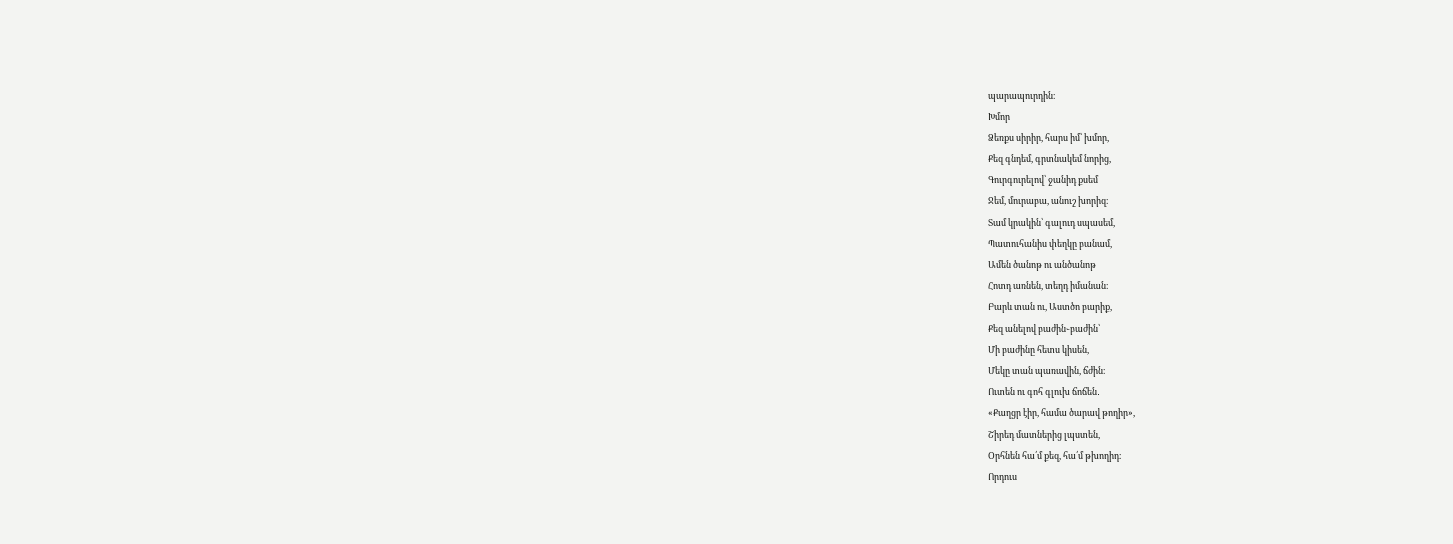պարապուրդին։
Խմոր
Ձեռքս սիրիր, հարս իմ՝ խմոր,
Քեզ գնդեմ, գրտնակեմ նորից,
Գուրգուրելով՝ ջանիդ քսեմ
Ջեմ, մուրաբա, անուշ խորիզ։
Տամ կրակին՝ գալուդ սպասեմ,
Պատուհանիս փեղկը բանամ,
Ամեն ծանոթ ու անծանոթ
Հոտդ առնեն, տեղդ իմանան։
Բարև տան ու, Աստծո բարիք,
Քեզ անելով բաժին֊բաժին՝
Մի բաժինը հետս կիսեն,
Մեկը տան պառավին, ճժին։
Ուտեն ու գոհ գլուխ ճոճեն․
«Քաղցր էիր, համա ծարավ թողիր»,
Շիրեդ մատներից լպստեն,
Օրհնեն հա՛մ քեզ, հա՛մ թխողիդ։
Որդուս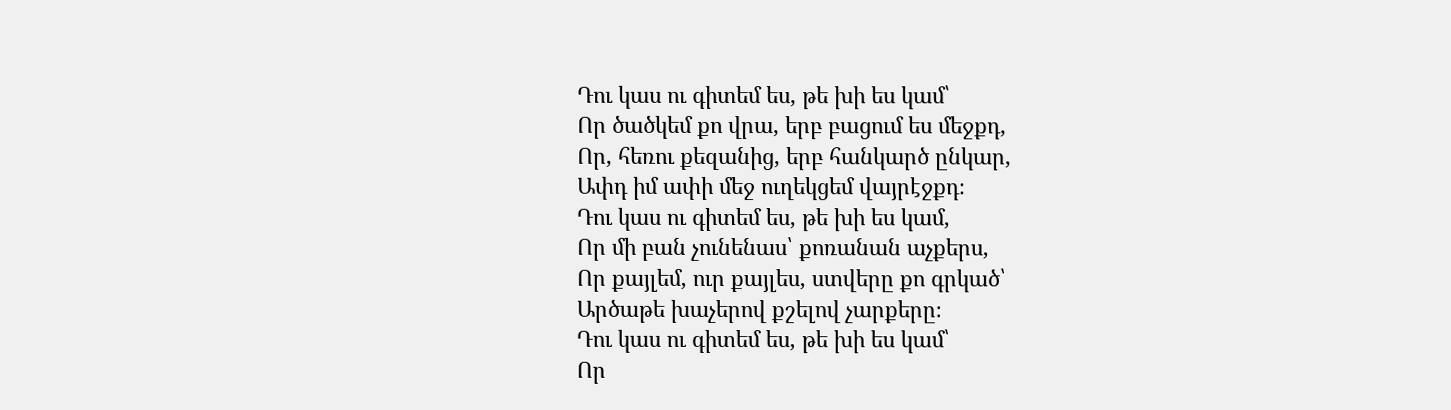Դու կաս ու գիտեմ ես, թե խի ես կամ՝
Որ ծածկեմ քո վրա, երբ բացում ես մեջքդ,
Որ, հեռու քեզանից, երբ հանկարծ ընկար,
Ափդ իմ ափի մեջ ուղեկցեմ վայրէջքդ։
Դու կաս ու գիտեմ ես, թե խի ես կամ,
Որ մի բան չունենաս՝ քոռանան աչքերս,
Որ քայլեմ, ուր քայլես, ստվերը քո գրկած՝
Արծաթե խաչերով քշելով չարքերը։
Դու կաս ու գիտեմ ես, թե խի ես կամ՝
Որ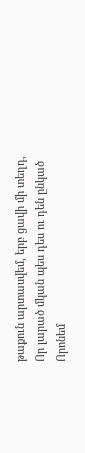թաքուն արտասվեմ, երբ ցավի մի տեղդ,
Որ լարած մկան պես դես ու դեն ընկած
Որոնեմ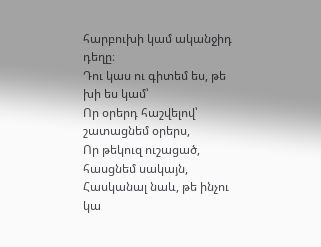հարբուխի կամ ականջիդ դեղը։
Դու կաս ու գիտեմ ես, թե խի ես կամ՝
Որ օրերդ հաշվելով՝ շատացնեմ օրերս,
Որ թեկուզ ուշացած, հասցնեմ սակայն,
Հասկանալ նաև, թե ինչու կա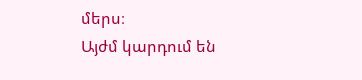մերս։
Այժմ կարդում են